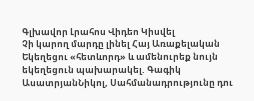Գլխավոր Լրահոս Վիդեո Կիսվել
Չի կարող մարդը լինել Հայ Առաքելական Եկեղեցու «հետևորդ» և ամենուրեք նույն եկեղեցուն պախարակել. Գագիկ ԱսատրյանՆիկոլ, Սահմանադրությունը դու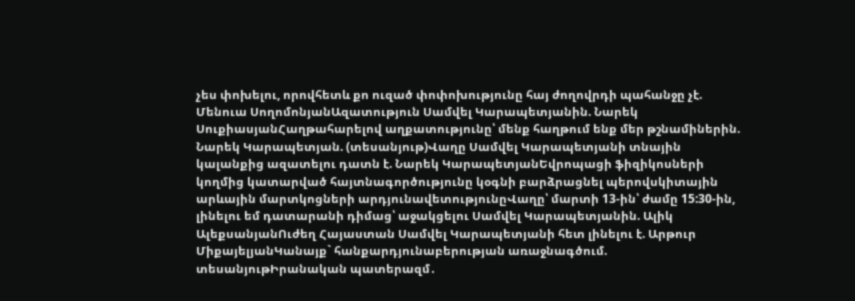չես փոխելու, որովհետև քո ուզած փոփոխությունը հայ ժողովրդի պահանջը չէ. Մենուա ՍողոմոնյանԱզատություն Սամվել Կարապետյանին. Նարեկ ՍուքիասյանՀաղթահարելով աղքատությունը՝ մենք հաղթում ենք մեր թշնամիներին. Նարեկ Կարապետյան. (տեսանյութ)Վաղը Սամվել Կարապետյանի տնային կալանքից ազատելու դատն է. Նարեկ ԿարապետյանԵվրոպացի ֆիզիկոսների կողմից կատարված հայտնագործությունը կօգնի բարձրացնել պերովսկիտային արևային մարտկոցների արդյունավետությունըՎաղը՝ մարտի 13-ին՝ ժամը 15:30-ին, լինելու եմ դատարանի դիմաց՝ աջակցելու Սամվել Կարապետյանին. Ալիկ ԱլեքսանյանՈւժեղ Հայաստան Սամվել Կարապետյանի հետ լինելու է. Արթուր ՄիքայելյանԿանայք` հանքարդյունաբերության առաջնագծում. տեսանյութԻրանական պատերազմ․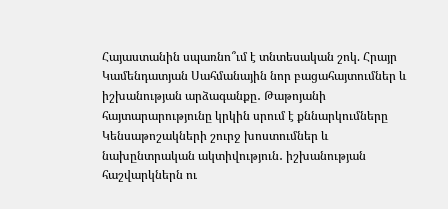Հայաստանին սպառնո՞ւմ է տնտեսական շոկ. Հրայր Կամենդատյան Սահմանային նոր բացահայտումներ և իշխանության արձագանքը․ Թաթոյանի հայտարարությունը կրկին սրում է քննարկումները Կենսաթոշակների շուրջ խոստումներ և նախընտրական ակտիվություն․ իշխանության հաշվարկներն ու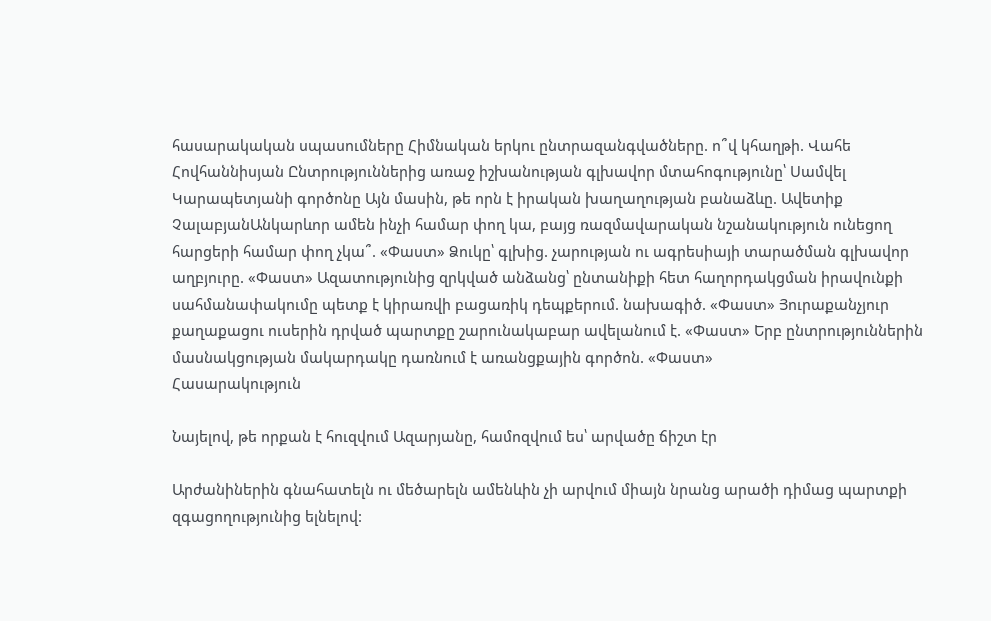հասարակական սպասումները Հիմնական երկու ընտրազանգվածները. ո՞վ կհաղթի. Վահե Հովհաննիսյան Ընտրություններից առաջ իշխանության գլխավոր մտահոգությունը՝ Սամվել Կարապետյանի գործոնը Այն մասին, թե որն է իրական խաղաղության բանաձևը. Ավետիք ՉալաբյանԱնկարևոր ամեն ինչի համար փող կա, բայց ռազմավարական նշանակություն ունեցող հարցերի համար փող չկա՞. «Փաստ» Ձուկը՝ գլխից. չարության ու ագրեսիայի տարածման գլխավոր աղբյուրը. «Փաստ» Ազատությունից զրկված անձանց՝ ընտանիքի հետ հաղորդակցման իրավունքի սահմանափակումը պետք է կիրառվի բացառիկ դեպքերում. նախագիծ. «Փաստ» Յուրաքանչյուր քաղաքացու ուսերին դրված պարտքը շարունակաբար ավելանում է. «Փաստ» Երբ ընտրություններին մասնակցության մակարդակը դառնում է առանցքային գործոն. «Փաստ»
Հասարակություն

Նայելով, թե որքան է հուզվում Ազարյանը, համոզվում ես՝ արվածը ճիշտ էր

Արժանիներին գնահատելն ու մեծարելն ամենևին չի արվում միայն նրանց արածի դիմաց պարտքի զգացողությունից ելնելով: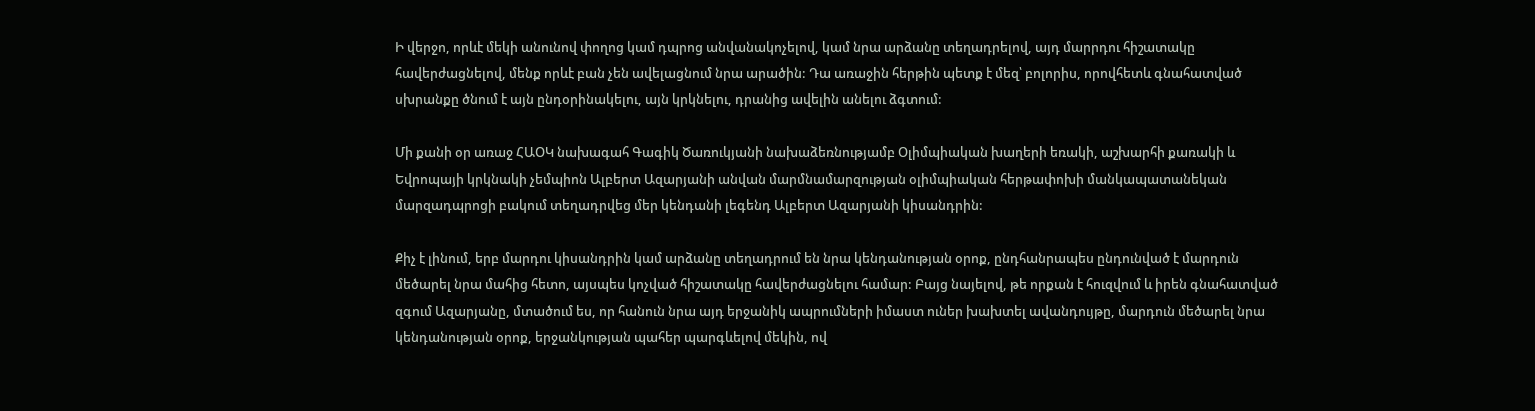Ի վերջո, որևէ մեկի անունով փողոց կամ դպրոց անվանակոչելով, կամ նրա արձանը տեղադրելով, այդ մարրդու հիշատակը հավերժացնելով, մենք որևէ բան չեն ավելացնում նրա արածին: Դա առաջին հերթին պետք է մեզ՝ բոլորիս, որովհետև գնահատված սխրանքը ծնում է այն ընդօրինակելու, այն կրկնելու, դրանից ավելին անելու ձգտում:

Մի քանի օր առաջ ՀԱՕԿ նախագահ Գագիկ Ծառուկյանի նախաձեռնությամբ Օլիմպիական խաղերի եռակի, աշխարհի քառակի և Եվրոպայի կրկնակի չեմպիոն Ալբերտ Ազարյանի անվան մարմնամարզության օլիմպիական հերթափոխի մանկապատանեկան մարզադպրոցի բակում տեղադրվեց մեր կենդանի լեգենդ Ալբերտ Ազարյանի կիսանդրին:

Քիչ է լինում, երբ մարդու կիսանդրին կամ արձանը տեղադրում են նրա կենդանության օրոք, ընդհանրապես ընդունված է մարդուն մեծարել նրա մահից հետո, այսպես կոչված հիշատակը հավերժացնելու համար: Բայց նայելով, թե որքան է հուզվում և իրեն գնահատված զգում Ազարյանը, մտածում ես, որ հանուն նրա այդ երջանիկ ապրումների իմաստ ուներ խախտել ավանդույթը, մարդուն մեծարել նրա կենդանության օրոք, երջանկության պահեր պարգևելով մեկին, ով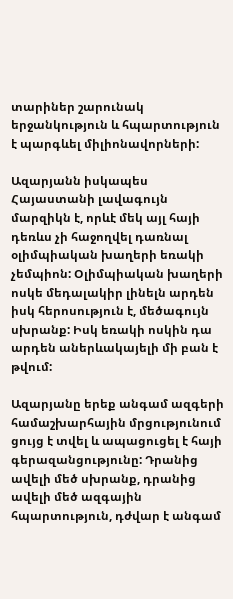տարիներ շարունակ երջանկություն և հպարտություն է պարգևել միլիոնավորների:

Ազարյանն իսկապես Հայաստանի լավագույն մարզիկն է, որևէ մեկ այլ հայի դեռևս չի հաջողվել դառնալ օլիմպիական խաղերի եռակի չեմպիոն: Օլիմպիական խաղերի ոսկե մեդալակիր լինելն արդեն իսկ հերոսություն է, մեծագույն սխրանք: Իսկ եռակի ոսկին դա արդեն աներևակայելի մի բան է թվում:

Ազարյանը երեք անգամ ազգերի համաշխարհային մրցությունում ցույց է տվել և ապացուցել է հայի գերազանցությունը: Դրանից ավելի մեծ սխրանք, դրանից ավելի մեծ ազգային հպարտություն, դժվար է անգամ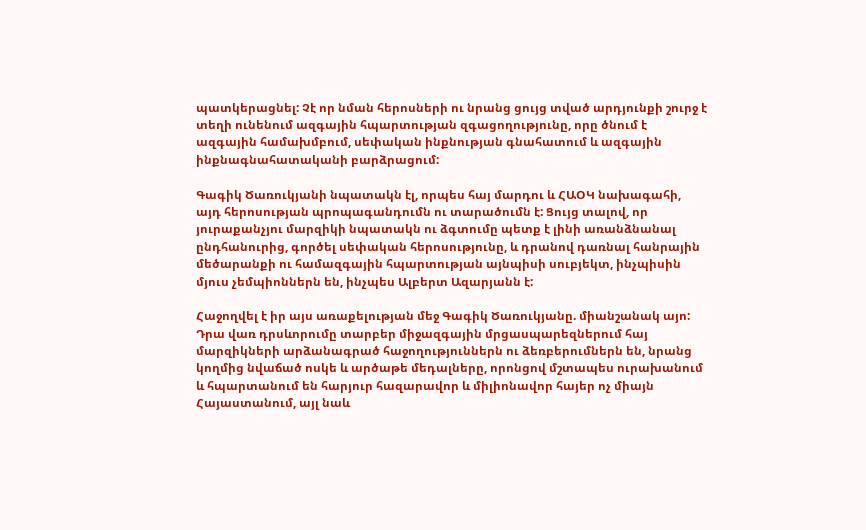պատկերացնել: Չէ որ նման հերոսների ու նրանց ցույց տված արդյունքի շուրջ է տեղի ունենում ազգային հպարտության զգացողությունը, որը ծնում է ազգային համախմբում, սեփական ինքնության գնահատում և ազգային ինքնագնահատականի բարձրացում:

Գագիկ Ծառուկյանի նպատակն էլ, որպես հայ մարդու և ՀԱՕԿ նախագահի, այդ հերոսության պրոպագանդումն ու տարածումն է: Ցույց տալով, որ յուրաքանչյու մարզիկի նպատակն ու ձգտումը պետք է լինի առանձնանալ ընդհանուրից, գործել սեփական հերոսությունը, և դրանով դառնալ հանրային մեծարանքի ու համազգային հպարտության այնպիսի սուբյեկտ, ինչպիսին մյուս չեմպիոններն են, ինչպես Ալբերտ Ազարյանն է:

Հաջողվել է իր այս առաքելության մեջ Գագիկ Ծառուկյանը. միանշանակ այո: Դրա վառ դրսևորումը տարբեր միջազգային մրցասպարեզներում հայ մարզիկների արձանագրած հաջողություններն ու ձեռբերումներն են, նրանց կողմից նվաճած ոսկե և արծաթե մեդալները, որոնցով մշտապես ուրախանում և հպարտանում են հարյուր հազարավոր և միլիոնավոր հայեր ոչ միայն Հայաստանում, այլ նաև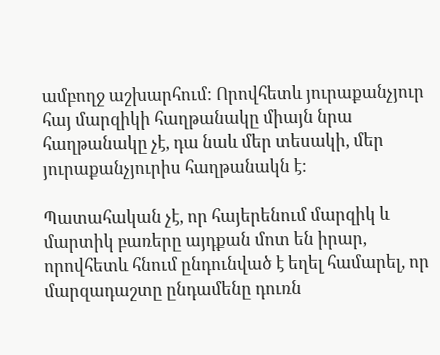ամբողջ աշխարհում: Որովհետև յուրաքանչյուր հայ մարզիկի հաղթանակը միայն նրա հաղթանակը չէ, դա նաև մեր տեսակի, մեր յուրաքանչյուրիս հաղթանակն է:

Պատահական չէ, որ հայերենում մարզիկ և մարտիկ բառերը այդքան մոտ են իրար, որովհետև հնում ընդունված է եղել համարել, որ մարզադաշտը ընդամենը դուռն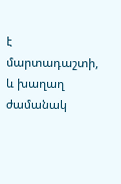է մարտադաշտի, և խաղաղ ժամանակ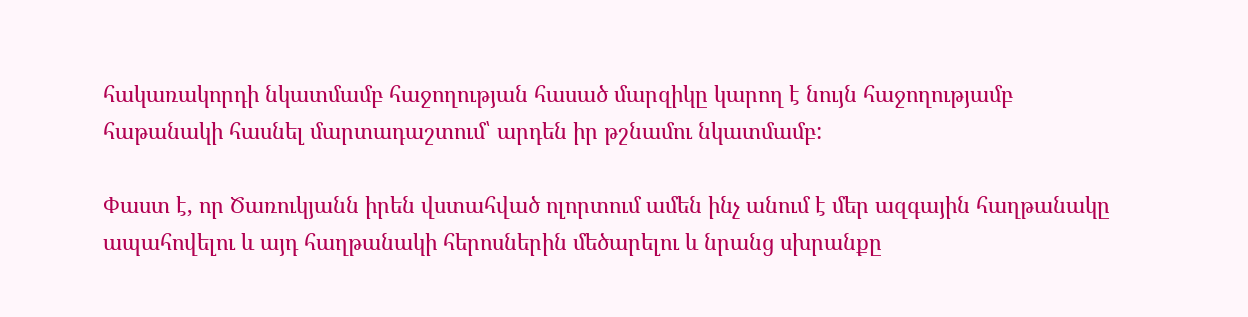հակառակորդի նկատմամբ հաջողության հասած մարզիկը կարող է նույն հաջողությամբ հաթանակի հասնել մարտադաշտում՝ արդեն իր թշնամու նկատմամբ:

Փաստ է, որ Ծառուկյանն իրեն վստահված ոլորտում ամեն ինչ անում է մեր ազգային հաղթանակը ապահովելու և այդ հաղթանակի հերոսներին մեծարելու և նրանց սխրանքը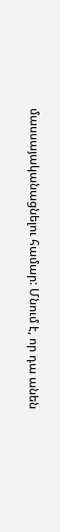մասսայականացնելու համար: Մնում է, որ դա անեն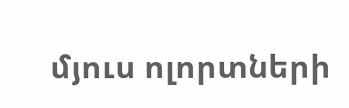մյուս ոլորտների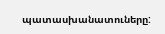պատասխանատուները: